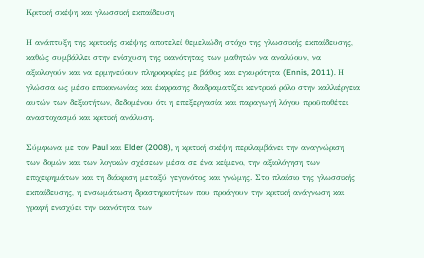Κριτική σκέψη και γλωσσική εκπαίδευση

Η ανάπτυξη της κριτικής σκέψης αποτελεί θεμελιώδη στόχο της γλωσσικής εκπαίδευσης, καθώς συμβάλλει στην ενίσχυση της ικανότητας των μαθητών να αναλύουν, να αξιολογούν και να ερμηνεύουν πληροφορίες με βάθος και εγκυρότητα (Ennis, 2011). Η γλώσσα ως μέσο επικοινωνίας και έκφρασης διαδραματίζει κεντρικό ρόλο στην καλλιέργεια αυτών των δεξιοτήτων, δεδομένου ότι η επεξεργασία και παραγωγή λόγου προϋποθέτει αναστοχασμό και κριτική ανάλυση.

Σύμφωνα με τον Paul και Elder (2008), η κριτική σκέψη περιλαμβάνει την αναγνώριση των δομών και των λογικών σχέσεων μέσα σε ένα κείμενο, την αξιολόγηση των επιχειρημάτων και τη διάκριση μεταξύ γεγονότος και γνώμης. Στο πλαίσιο της γλωσσικής εκπαίδευσης, η ενσωμάτωση δραστηριοτήτων που προάγουν την κριτική ανάγνωση και γραφή ενισχύει την ικανότητα των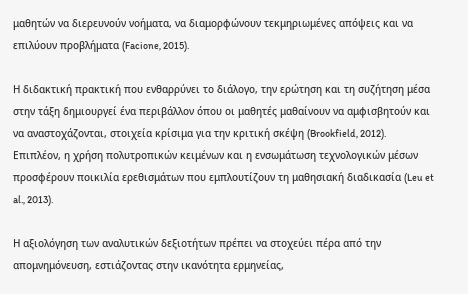μαθητών να διερευνούν νοήματα, να διαμορφώνουν τεκμηριωμένες απόψεις και να επιλύουν προβλήματα (Facione, 2015).

Η διδακτική πρακτική που ενθαρρύνει το διάλογο, την ερώτηση και τη συζήτηση μέσα στην τάξη δημιουργεί ένα περιβάλλον όπου οι μαθητές μαθαίνουν να αμφισβητούν και να αναστοχάζονται, στοιχεία κρίσιμα για την κριτική σκέψη (Brookfield, 2012). Επιπλέον, η χρήση πολυτροπικών κειμένων και η ενσωμάτωση τεχνολογικών μέσων προσφέρουν ποικιλία ερεθισμάτων που εμπλουτίζουν τη μαθησιακή διαδικασία (Leu et al., 2013).

Η αξιολόγηση των αναλυτικών δεξιοτήτων πρέπει να στοχεύει πέρα από την απομνημόνευση, εστιάζοντας στην ικανότητα ερμηνείας,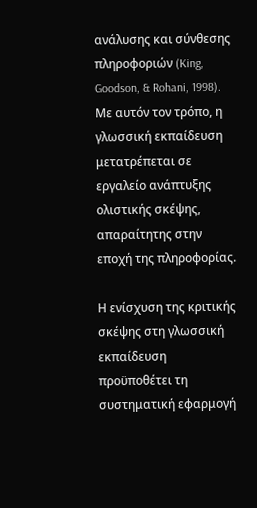ανάλυσης και σύνθεσης πληροφοριών (King, Goodson, & Rohani, 1998). Με αυτόν τον τρόπο, η γλωσσική εκπαίδευση μετατρέπεται σε εργαλείο ανάπτυξης ολιστικής σκέψης, απαραίτητης στην εποχή της πληροφορίας.

Η ενίσχυση της κριτικής σκέψης στη γλωσσική εκπαίδευση προϋποθέτει τη συστηματική εφαρμογή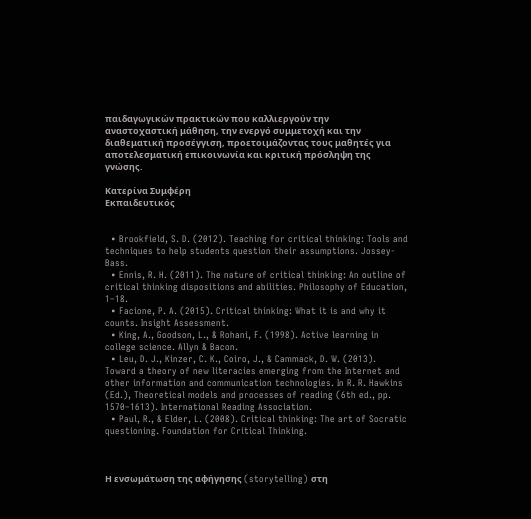παιδαγωγικών πρακτικών που καλλιεργούν την αναστοχαστική μάθηση, την ενεργό συμμετοχή και την διαθεματική προσέγγιση, προετοιμάζοντας τους μαθητές για αποτελεσματική επικοινωνία και κριτική πρόσληψη της γνώσης.

Κατερίνα Συμφέρη
Εκπαιδευτικός


  • Brookfield, S. D. (2012). Teaching for critical thinking: Tools and techniques to help students question their assumptions. Jossey-Bass.
  • Ennis, R. H. (2011). The nature of critical thinking: An outline of critical thinking dispositions and abilities. Philosophy of Education, 1–18.
  • Facione, P. A. (2015). Critical thinking: What it is and why it counts. Insight Assessment.
  • King, A., Goodson, L., & Rohani, F. (1998). Active learning in college science. Allyn & Bacon.
  • Leu, D. J., Kinzer, C. K., Coiro, J., & Cammack, D. W. (2013). Toward a theory of new literacies emerging from the Internet and other information and communication technologies. In R. R. Hawkins (Ed.), Theoretical models and processes of reading (6th ed., pp. 1570–1613). International Reading Association.
  • Paul, R., & Elder, L. (2008). Critical thinking: The art of Socratic questioning. Foundation for Critical Thinking.



Η ενσωμάτωση της αφήγησης (storytelling) στη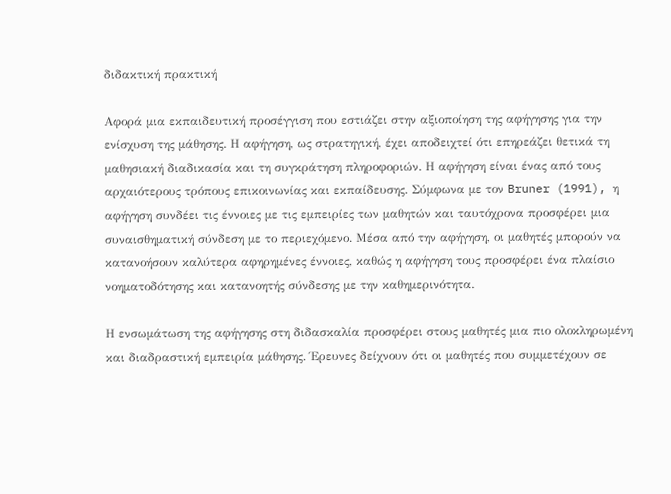διδακτική πρακτική

Αφορά μια εκπαιδευτική προσέγγιση που εστιάζει στην αξιοποίηση της αφήγησης για την ενίσχυση της μάθησης. Η αφήγηση, ως στρατηγική, έχει αποδειχτεί ότι επηρεάζει θετικά τη μαθησιακή διαδικασία και τη συγκράτηση πληροφοριών. Η αφήγηση είναι ένας από τους αρχαιότερους τρόπους επικοινωνίας και εκπαίδευσης. Σύμφωνα με τον Bruner (1991), η αφήγηση συνδέει τις έννοιες με τις εμπειρίες των μαθητών και ταυτόχρονα προσφέρει μια συναισθηματική σύνδεση με το περιεχόμενο. Μέσα από την αφήγηση, οι μαθητές μπορούν να κατανοήσουν καλύτερα αφηρημένες έννοιες, καθώς η αφήγηση τους προσφέρει ένα πλαίσιο νοηματοδότησης και κατανοητής σύνδεσης με την καθημερινότητα.

Η ενσωμάτωση της αφήγησης στη διδασκαλία προσφέρει στους μαθητές μια πιο ολοκληρωμένη και διαδραστική εμπειρία μάθησης. Έρευνες δείχνουν ότι οι μαθητές που συμμετέχουν σε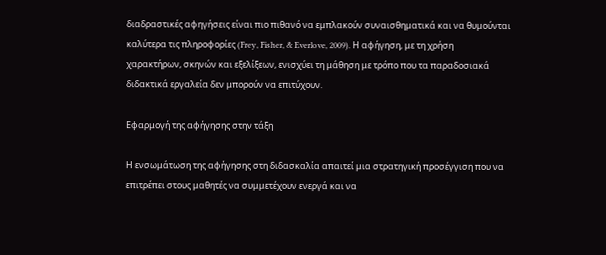διαδραστικές αφηγήσεις είναι πιο πιθανό να εμπλακούν συναισθηματικά και να θυμούνται καλύτερα τις πληροφορίες (Frey, Fisher, & Everlove, 2009). Η αφήγηση, με τη χρήση χαρακτήρων, σκηνών και εξελίξεων, ενισχύει τη μάθηση με τρόπο που τα παραδοσιακά διδακτικά εργαλεία δεν μπορούν να επιτύχουν.

Εφαρμογή της αφήγησης στην τάξη

Η ενσωμάτωση της αφήγησης στη διδασκαλία απαιτεί μια στρατηγική προσέγγιση που να επιτρέπει στους μαθητές να συμμετέχουν ενεργά και να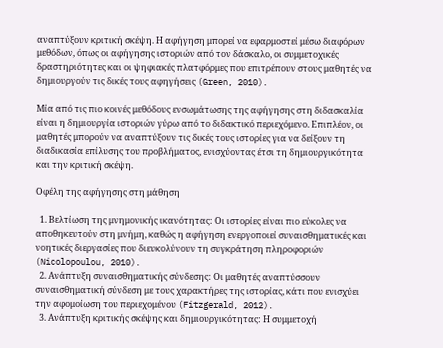αναπτύξουν κριτική σκέψη. Η αφήγηση μπορεί να εφαρμοστεί μέσω διαφόρων μεθόδων, όπως οι αφήγησης ιστοριών από τον δάσκαλο, οι συμμετοχικές δραστηριότητες και οι ψηφιακές πλατφόρμες που επιτρέπουν στους μαθητές να δημιουργούν τις δικές τους αφηγήσεις (Green, 2010).

Μία από τις πιο κοινές μεθόδους ενσωμάτωσης της αφήγησης στη διδασκαλία είναι η δημιουργία ιστοριών γύρω από το διδακτικό περιεχόμενο. Επιπλέον, οι μαθητές μπορούν να αναπτύξουν τις δικές τους ιστορίες για να δείξουν τη διαδικασία επίλυσης του προβλήματος, ενισχύοντας έτσι τη δημιουργικότητα και την κριτική σκέψη.

Οφέλη της αφήγησης στη μάθηση

  1. Βελτίωση της μνημονικής ικανότητας: Οι ιστορίες είναι πιο εύκολες να αποθηκευτούν στη μνήμη, καθώς η αφήγηση ενεργοποιεί συναισθηματικές και νοητικές διεργασίες που διευκολύνουν τη συγκράτηση πληροφοριών (Nicolopoulou, 2010).
  2. Ανάπτυξη συναισθηματικής σύνδεσης: Οι μαθητές αναπτύσσουν συναισθηματική σύνδεση με τους χαρακτήρες της ιστορίας, κάτι που ενισχύει την αφομοίωση του περιεχομένου (Fitzgerald, 2012).
  3. Ανάπτυξη κριτικής σκέψης και δημιουργικότητας: Η συμμετοχή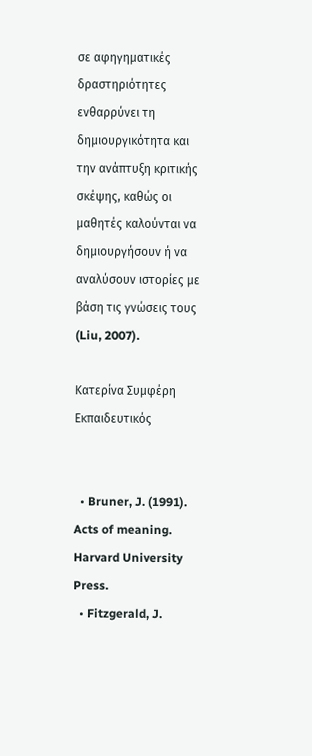σε αφηγηματικές δραστηριότητες ενθαρρύνει τη δημιουργικότητα και την ανάπτυξη κριτικής σκέψης, καθώς οι μαθητές καλούνται να δημιουργήσουν ή να αναλύσουν ιστορίες με βάση τις γνώσεις τους (Liu, 2007).

Κατερίνα Συμφέρη
Εκπαιδευτικός


  • Bruner, J. (1991). Acts of meaning. Harvard University Press.
  • Fitzgerald, J.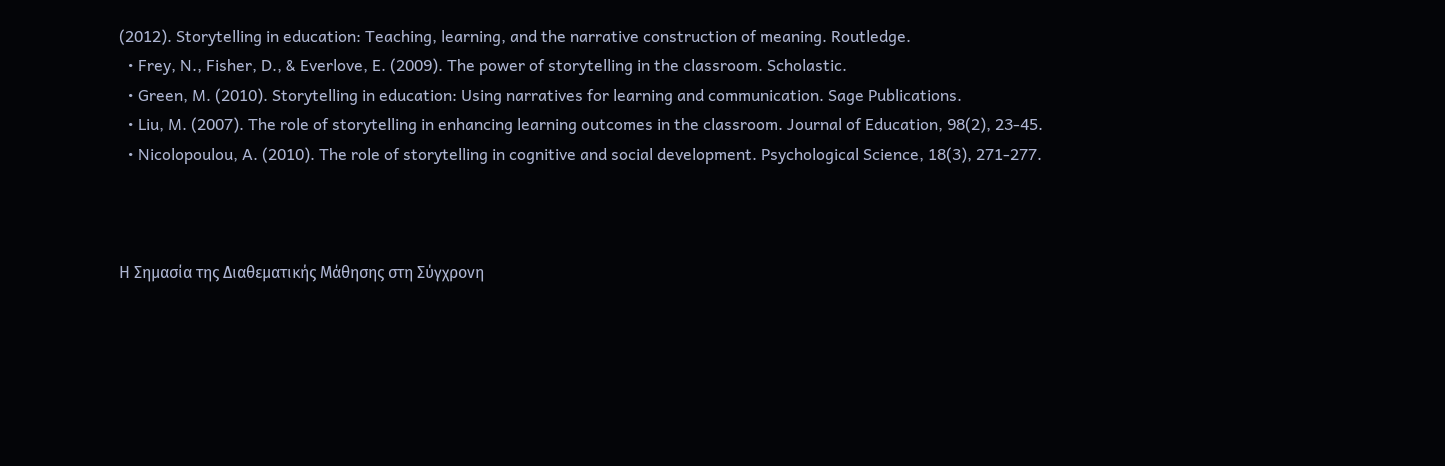(2012). Storytelling in education: Teaching, learning, and the narrative construction of meaning. Routledge.
  • Frey, N., Fisher, D., & Everlove, E. (2009). The power of storytelling in the classroom. Scholastic.
  • Green, M. (2010). Storytelling in education: Using narratives for learning and communication. Sage Publications.
  • Liu, M. (2007). The role of storytelling in enhancing learning outcomes in the classroom. Journal of Education, 98(2), 23-45.
  • Nicolopoulou, A. (2010). The role of storytelling in cognitive and social development. Psychological Science, 18(3), 271-277.



Η Σημασία της Διαθεματικής Μάθησης στη Σύγχρονη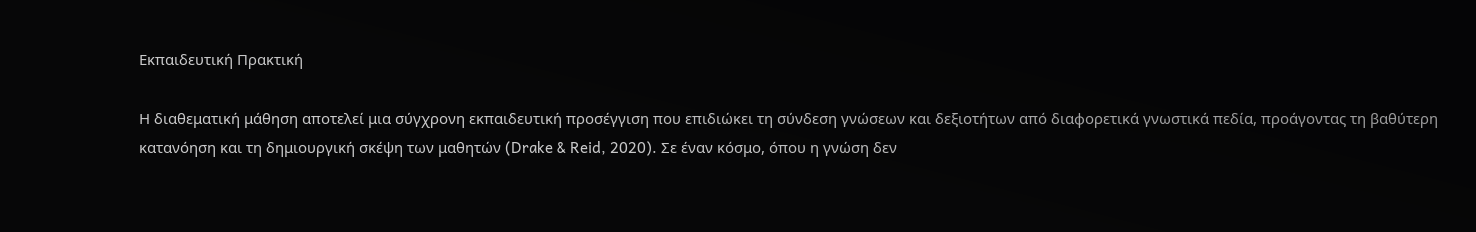Εκπαιδευτική Πρακτική

Η διαθεματική μάθηση αποτελεί μια σύγχρονη εκπαιδευτική προσέγγιση που επιδιώκει τη σύνδεση γνώσεων και δεξιοτήτων από διαφορετικά γνωστικά πεδία, προάγοντας τη βαθύτερη κατανόηση και τη δημιουργική σκέψη των μαθητών (Drake & Reid, 2020). Σε έναν κόσμο, όπου η γνώση δεν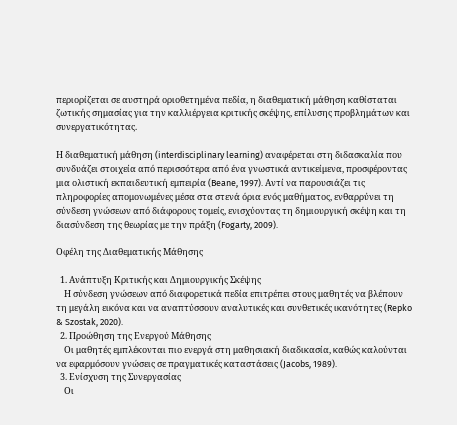περιορίζεται σε αυστηρά οριοθετημένα πεδία, η διαθεματική μάθηση καθίσταται ζωτικής σημασίας για την καλλιέργεια κριτικής σκέψης, επίλυσης προβλημάτων και συνεργατικότητας.

Η διαθεματική μάθηση (interdisciplinary learning) αναφέρεται στη διδασκαλία που συνδυάζει στοιχεία από περισσότερα από ένα γνωστικά αντικείμενα, προσφέροντας μια ολιστική εκπαιδευτική εμπειρία (Beane, 1997). Αντί να παρουσιάζει τις πληροφορίες απομονωμένες μέσα στα στενά όρια ενός μαθήματος, ενθαρρύνει τη σύνδεση γνώσεων από διάφορους τομείς, ενισχύοντας τη δημιουργική σκέψη και τη διασύνδεση της θεωρίας με την πράξη (Fogarty, 2009).

Οφέλη της Διαθεματικής Μάθησης

  1. Ανάπτυξη Κριτικής και Δημιουργικής Σκέψης
    Η σύνδεση γνώσεων από διαφορετικά πεδία επιτρέπει στους μαθητές να βλέπουν τη μεγάλη εικόνα και να αναπτύσσουν αναλυτικές και συνθετικές ικανότητες (Repko & Szostak, 2020).
  2. Προώθηση της Ενεργού Μάθησης
    Οι μαθητές εμπλέκονται πιο ενεργά στη μαθησιακή διαδικασία, καθώς καλούνται να εφαρμόσουν γνώσεις σε πραγματικές καταστάσεις (Jacobs, 1989).
  3. Ενίσχυση της Συνεργασίας
    Οι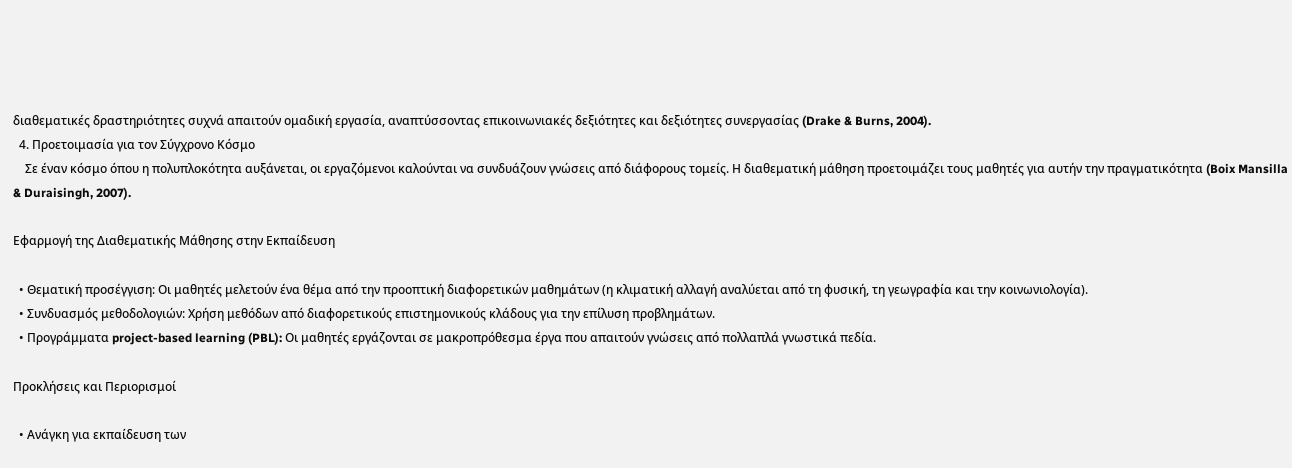διαθεματικές δραστηριότητες συχνά απαιτούν ομαδική εργασία, αναπτύσσοντας επικοινωνιακές δεξιότητες και δεξιότητες συνεργασίας (Drake & Burns, 2004).
  4. Προετοιμασία για τον Σύγχρονο Κόσμο
    Σε έναν κόσμο όπου η πολυπλοκότητα αυξάνεται, οι εργαζόμενοι καλούνται να συνδυάζουν γνώσεις από διάφορους τομείς. Η διαθεματική μάθηση προετοιμάζει τους μαθητές για αυτήν την πραγματικότητα (Boix Mansilla & Duraisingh, 2007).

Εφαρμογή της Διαθεματικής Μάθησης στην Εκπαίδευση

  • Θεματική προσέγγιση: Οι μαθητές μελετούν ένα θέμα από την προοπτική διαφορετικών μαθημάτων (η κλιματική αλλαγή αναλύεται από τη φυσική, τη γεωγραφία και την κοινωνιολογία).
  • Συνδυασμός μεθοδολογιών: Χρήση μεθόδων από διαφορετικούς επιστημονικούς κλάδους για την επίλυση προβλημάτων.
  • Προγράμματα project-based learning (PBL): Οι μαθητές εργάζονται σε μακροπρόθεσμα έργα που απαιτούν γνώσεις από πολλαπλά γνωστικά πεδία.

Προκλήσεις και Περιορισμοί

  • Ανάγκη για εκπαίδευση των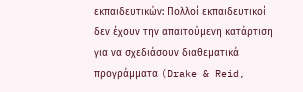εκπαιδευτικών: Πολλοί εκπαιδευτικοί δεν έχουν την απαιτούμενη κατάρτιση για να σχεδιάσουν διαθεματικά προγράμματα (Drake & Reid,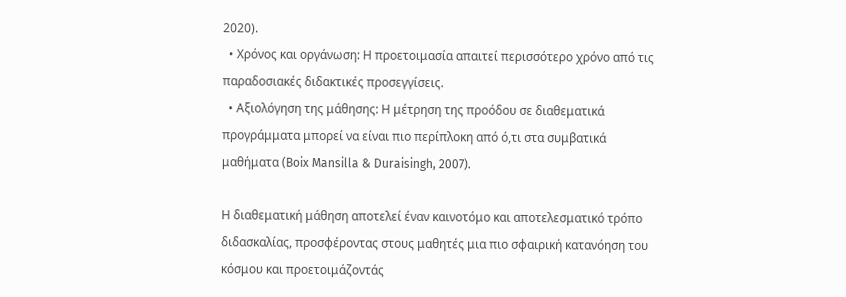2020).
  • Χρόνος και οργάνωση: Η προετοιμασία απαιτεί περισσότερο χρόνο από τις παραδοσιακές διδακτικές προσεγγίσεις.
  • Αξιολόγηση της μάθησης: Η μέτρηση της προόδου σε διαθεματικά προγράμματα μπορεί να είναι πιο περίπλοκη από ό,τι στα συμβατικά μαθήματα (Boix Mansilla & Duraisingh, 2007).

Η διαθεματική μάθηση αποτελεί έναν καινοτόμο και αποτελεσματικό τρόπο διδασκαλίας, προσφέροντας στους μαθητές μια πιο σφαιρική κατανόηση του κόσμου και προετοιμάζοντάς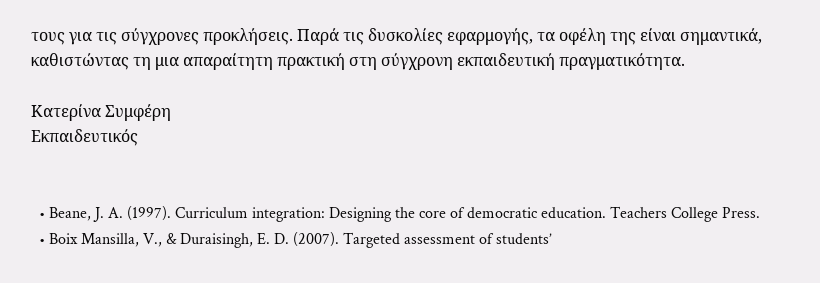τους για τις σύγχρονες προκλήσεις. Παρά τις δυσκολίες εφαρμογής, τα οφέλη της είναι σημαντικά, καθιστώντας τη μια απαραίτητη πρακτική στη σύγχρονη εκπαιδευτική πραγματικότητα.

Κατερίνα Συμφέρη
Εκπαιδευτικός


  • Beane, J. A. (1997). Curriculum integration: Designing the core of democratic education. Teachers College Press.
  • Boix Mansilla, V., & Duraisingh, E. D. (2007). Targeted assessment of students’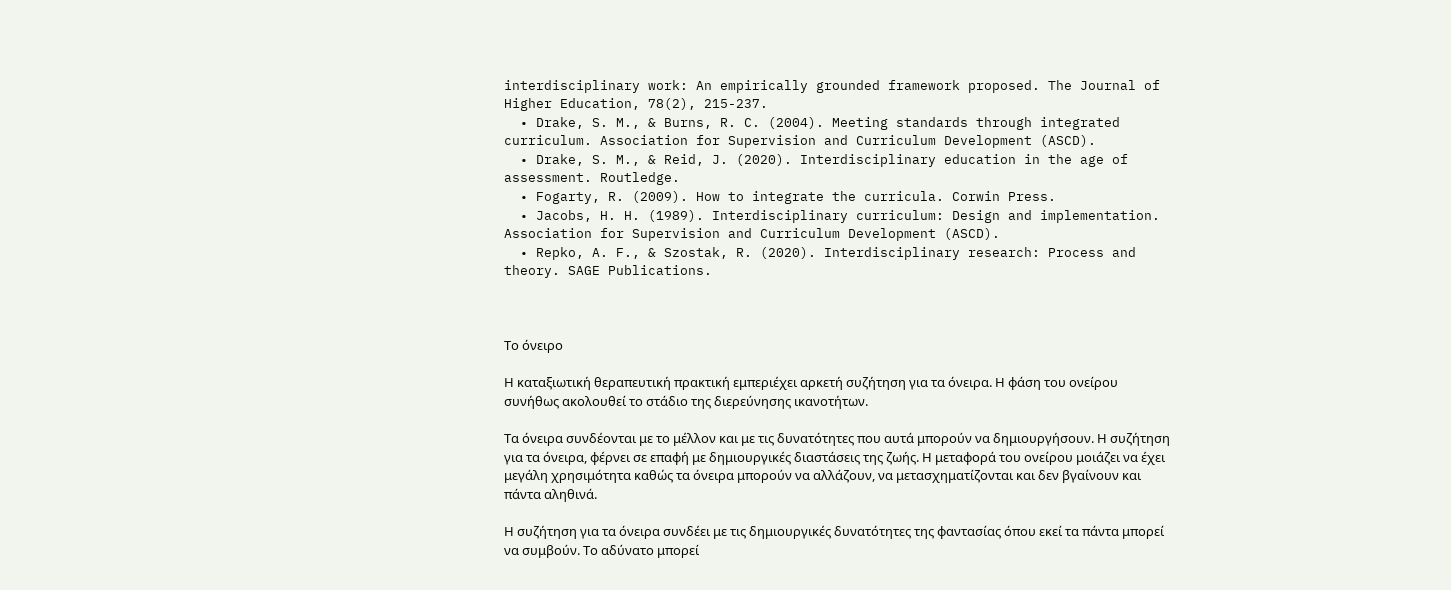interdisciplinary work: An empirically grounded framework proposed. The Journal of Higher Education, 78(2), 215-237.
  • Drake, S. M., & Burns, R. C. (2004). Meeting standards through integrated curriculum. Association for Supervision and Curriculum Development (ASCD).
  • Drake, S. M., & Reid, J. (2020). Interdisciplinary education in the age of assessment. Routledge.
  • Fogarty, R. (2009). How to integrate the curricula. Corwin Press.
  • Jacobs, H. H. (1989). Interdisciplinary curriculum: Design and implementation. Association for Supervision and Curriculum Development (ASCD).
  • Repko, A. F., & Szostak, R. (2020). Interdisciplinary research: Process and theory. SAGE Publications.



Το όνειρο

Η καταξιωτική θεραπευτική πρακτική εμπεριέχει αρκετή συζήτηση για τα όνειρα. Η φάση του ονείρου συνήθως ακολουθεί το στάδιο της διερεύνησης ικανοτήτων.

Τα όνειρα συνδέονται με το μέλλον και με τις δυνατότητες που αυτά μπορούν να δημιουργήσουν. Η συζήτηση για τα όνειρα, φέρνει σε επαφή με δημιουργικές διαστάσεις της ζωής. Η μεταφορά του ονείρου μοιάζει να έχει μεγάλη χρησιμότητα καθώς τα όνειρα μπορούν να αλλάζουν, να μετασχηματίζονται και δεν βγαίνουν και πάντα αληθινά.

Η συζήτηση για τα όνειρα συνδέει με τις δημιουργικές δυνατότητες της φαντασίας όπου εκεί τα πάντα μπορεί να συμβούν. Το αδύνατο μπορεί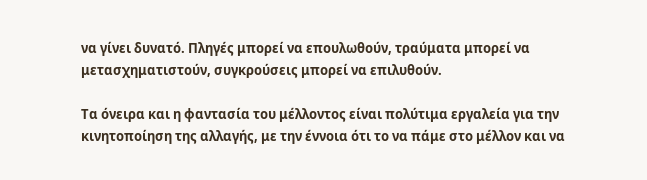να γίνει δυνατό. Πληγές μπορεί να επουλωθούν, τραύματα μπορεί να μετασχηματιστούν, συγκρούσεις μπορεί να επιλυθούν.

Τα όνειρα και η φαντασία του μέλλοντος είναι πολύτιμα εργαλεία για την κινητοποίηση της αλλαγής, με την έννοια ότι το να πάμε στο μέλλον και να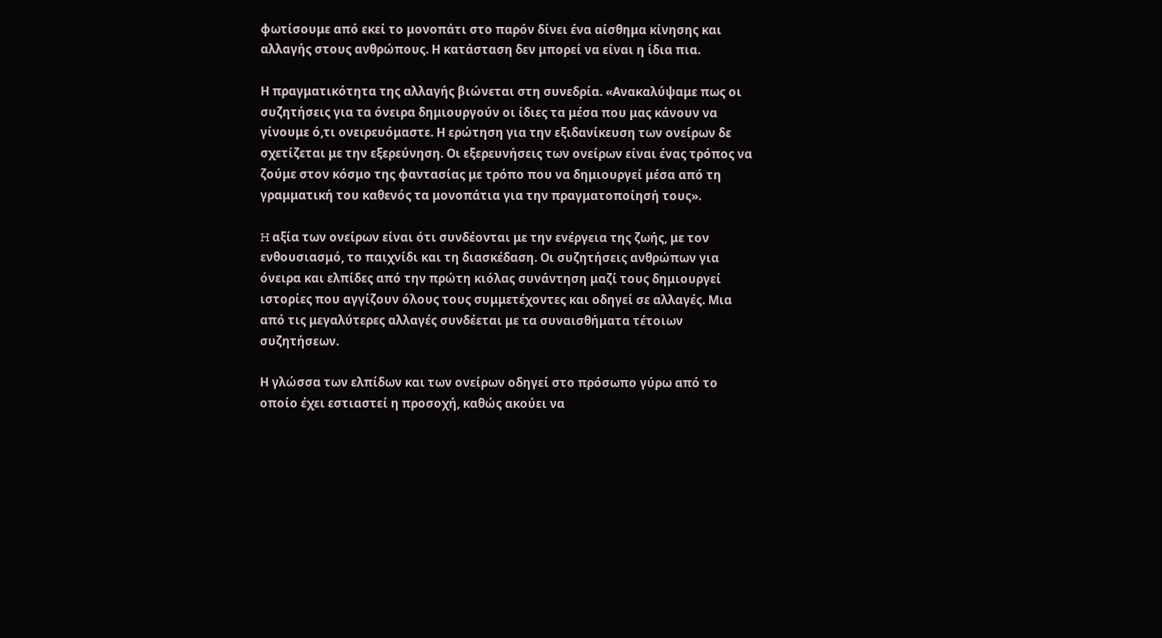φωτίσουμε από εκεί το μονοπάτι στο παρόν δίνει ένα αίσθημα κίνησης και αλλαγής στους ανθρώπους. Η κατάσταση δεν μπορεί να είναι η ίδια πια.

Η πραγματικότητα της αλλαγής βιώνεται στη συνεδρία. «Ανακαλύψαμε πως οι συζητήσεις για τα όνειρα δημιουργούν οι ίδιες τα μέσα που μας κάνουν να γίνουμε ό,τι ονειρευόμαστε. Η ερώτηση για την εξιδανίκευση των ονείρων δε σχετίζεται με την εξερεύνηση. Οι εξερευνήσεις των ονείρων είναι ένας τρόπος να ζούμε στον κόσμο της φαντασίας με τρόπο που να δημιουργεί μέσα από τη γραμματική του καθενός τα μονοπάτια για την πραγματοποίησή τους».

H αξία των ονείρων είναι ότι συνδέονται με την ενέργεια της ζωής, με τον ενθουσιασμό, το παιχνίδι και τη διασκέδαση. Οι συζητήσεις ανθρώπων για όνειρα και ελπίδες από την πρώτη κιόλας συνάντηση μαζί τους δημιουργεί ιστορίες που αγγίζουν όλους τους συμμετέχοντες και οδηγεί σε αλλαγές. Μια από τις μεγαλύτερες αλλαγές συνδέεται με τα συναισθήματα τέτοιων συζητήσεων.

Η γλώσσα των ελπίδων και των ονείρων οδηγεί στο πρόσωπο γύρω από το οποίο έχει εστιαστεί η προσοχή, καθώς ακούει να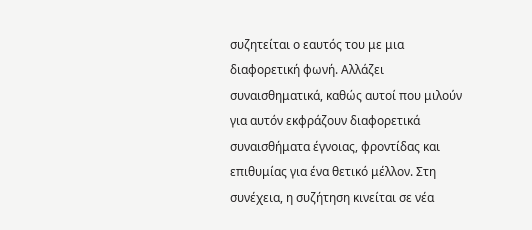συζητείται ο εαυτός του με μια διαφορετική φωνή. Αλλάζει συναισθηματικά, καθώς αυτοί που μιλούν για αυτόν εκφράζουν διαφορετικά συναισθήματα έγνοιας, φροντίδας και επιθυμίας για ένα θετικό μέλλον. Στη συνέχεια, η συζήτηση κινείται σε νέα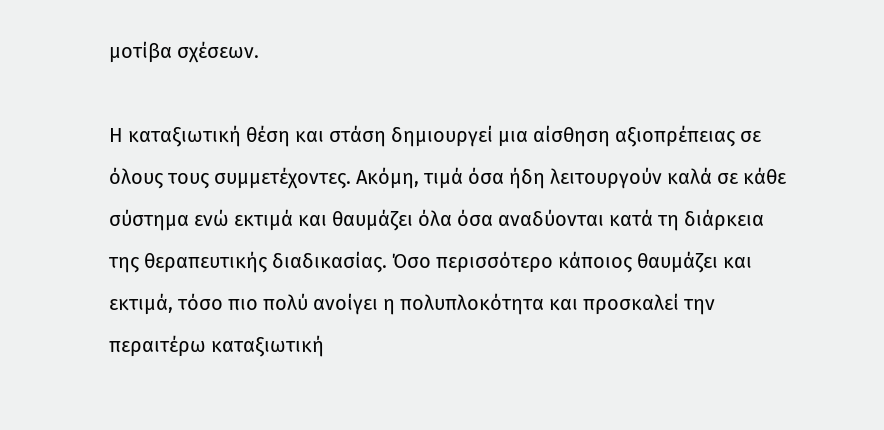μοτίβα σχέσεων.

Η καταξιωτική θέση και στάση δημιουργεί μια αίσθηση αξιοπρέπειας σε όλους τους συμμετέχοντες. Ακόμη, τιμά όσα ήδη λειτουργούν καλά σε κάθε σύστημα ενώ εκτιμά και θαυμάζει όλα όσα αναδύονται κατά τη διάρκεια της θεραπευτικής διαδικασίας. Όσο περισσότερο κάποιος θαυμάζει και εκτιμά, τόσο πιο πολύ ανοίγει η πολυπλοκότητα και προσκαλεί την περαιτέρω καταξιωτική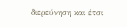διερεύνηση και έτσι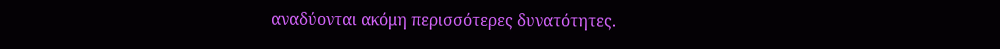αναδύονται ακόμη περισσότερες δυνατότητες.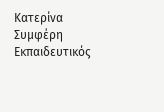Κατερίνα Συμφέρη
Εκπαιδευτικός